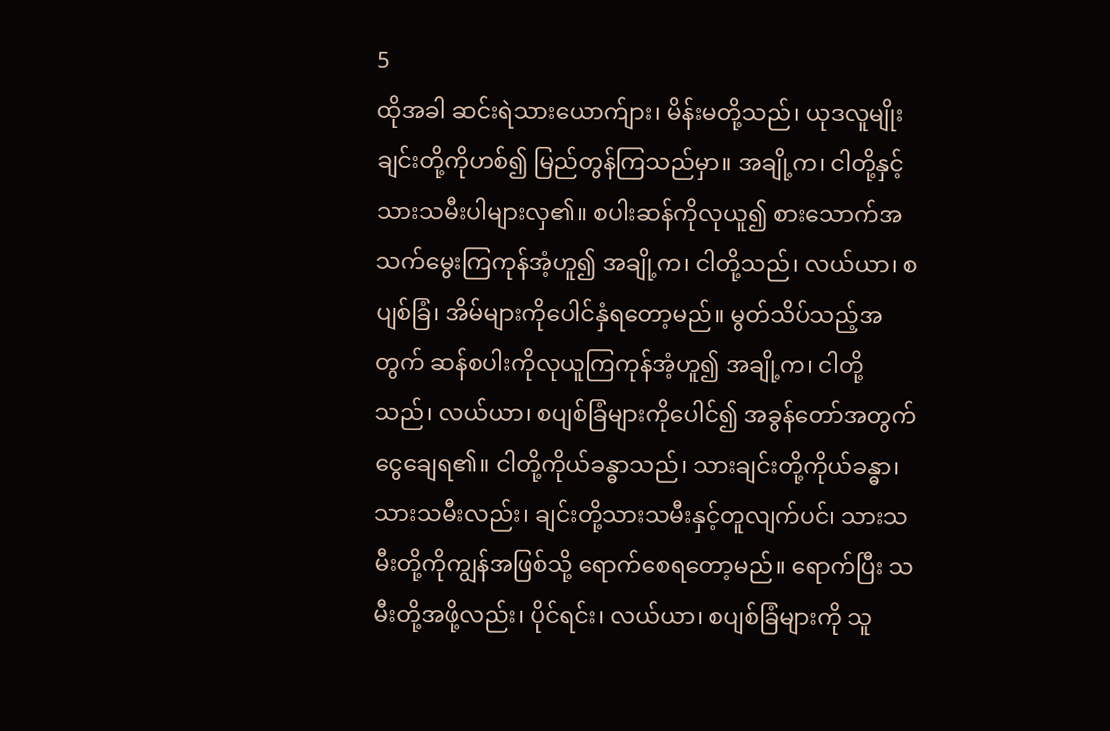5
ထိုအခါ ဆင်းရဲသားယောက်ျား၊ မိန်းမတို့သည်၊ ယုဒလူမျိုးချင်းတို့ကိုဟစ်၍ မြည်တွန်ကြသည်မှာ။ အချို့က၊ ငါတို့နှင့် သားသမီးပါများလှ၏။ စပါးဆန်ကိုလုယူ၍ စားသောက်အသက်မွေးကြကုန်အံ့ဟူ၍ အချို့က၊ ငါတို့သည်၊ လယ်ယာ၊ စပျစ်ခြံ၊ အိမ်များကိုပေါင်နှံရတော့မည်။ မွတ်သိပ်သည့်အတွက် ဆန်စပါးကိုလုယူကြကုန်အံ့ဟူ၍ အချို့က၊ ငါတို့သည်၊ လယ်ယာ၊ စပျစ်ခြံများကိုပေါင်၍ အခွန်တော်အတွက်ငွေချေရ၏။ ငါတို့ကိုယ်ခန္ဓာသည်၊ သားချင်းတို့ကိုယ်ခန္ဓာ၊ သားသမီးလည်း၊ ချင်းတို့သားသမီးနှင့်တူလျက်ပင်၊ သားသမီးတို့ကိုကျွန်အဖြစ်သို့ ရောက်စေရတော့မည်။ ရောက်ပြီး သမီးတို့အဖို့လည်း၊ ပိုင်ရင်း၊ လယ်ယာ၊ စပျစ်ခြံများကို သူ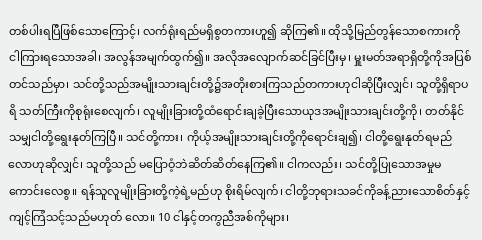တစ်ပါးရပြီဖြစ်သောကြောင့်၊ လက်ရုံးရည်မရှိစွတကားဟူ၍ ဆိုကြ၏။ ထိုသို့မြည်တွန်သောစကားကို ငါကြားရသောအခါ၊ အလွန်အမျက်ထွက်၍။ အလိုအလျောက်ဆင်ခြင်ပြီးမှ၊ မှူးမတ်အရာရှိတို့ကိုအပြစ်တင်သည်မှာ၊ သင်တို့သည်အမျိုးသားချင်းတို့၌အတိုးစားကြသည်တကားဟုငါဆိုပြီးလျှင်၊ သူတို့ရှိရာပရိ သတ်ကြီးကိုစုရုံးစေလျက်၊ လူမျိုးခြားတို့ထံရောင်းချခဲ့ပြီးသောယုဒအမျိုးသားချင်းတို့ကို၊ တတ်နိုင်သမျှငါတို့ရွေးနုတ်ကြပြီ။ သင်တို့ကား၊ ကိုယ့်အမျိုးသားချင်းတို့ကိုရောင်းချ၍၊ ငါတို့ရွေးနုတ်ရမည်လောဟုဆိုလျှင်၊ သူတို့သည် မပြောဝံ့ဘဲဆိတ်ဆိတ်နေကြ၏။ ငါကလည်း၊ သင်တို့ပြုသောအမှုမကောင်းလေစွ။ ရန်သူလူမျိုးခြားတို့ကဲ့ရဲ့မည်ဟု စိုးရိမ်လျက်၊ ငါတို့ဘုရားသခင်ကိုခန့်ညားသောစိတ်နှင့် ကျင့်ကြံသင့်သည်မဟုတ် လော။ 10 ငါနှင့်တကွညီအစ်ကိုများ၊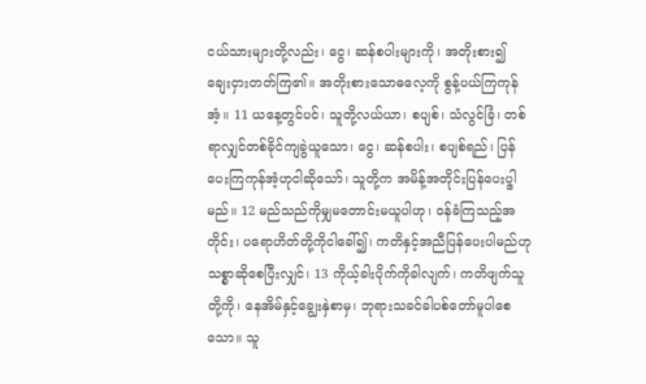ငယ်သားများတို့လည်း၊ ငွေ၊ ဆန်စပါးများကို၊ အတိုးစား၍ ချေးငှားတတ်ကြ၏။ အတိုးစားသောဓလေ့ကို စွန့်ပယ်ကြကုန်အံ့။ 11 ယနေ့တွင်ပင်၊ သူတို့လယ်ယာ၊ စပျစ်၊ သံလွင်ခြံ၊ တစ်ရာလျှင်တစ်ခိုင်ကျခွဲယူသော၊ ငွေ၊ ဆန်စပါး၊ စပျစ်ရည်၊ ပြန်ပေးကြကုန်အံ့ဟုငါဆိုသော်၊ သူတို့က အမိန့်အတိုင်းပြန်ပေးပၙါမည်။ 12 မည်သည်ကိုမျှမတောင်းမယူပါဟု၊ ဝန်ခံကြသည့်အတိုင်း၊ ပရောဟိတ်တို့ကိုငါခေါ်၍၊ ကတိနှင့်အညီပြန်ပေးပါမည်ဟု သစ္စာဆိုစေပြီးလျှင်၊ 13 ကိုယ့်ခါးပိုက်ကိုခါလျက်၊ ကတိဖျက်သူတို့ကို၊ နေအိမ်နှင့်ချွေးနှဲစာမှ၊ ဘုရားသခင်ခါပစ်တော်မူပါစေသော။ သူ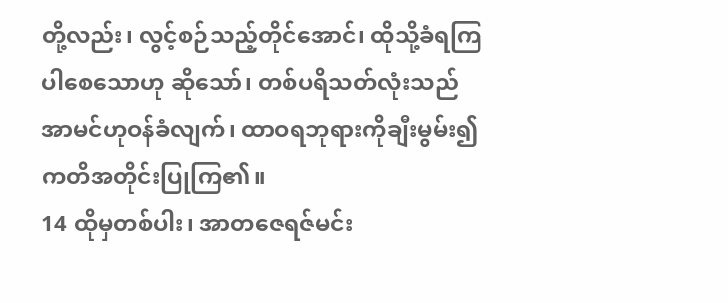တို့လည်း၊ လွင့်စဉ်သည့်တိုင်အောင်၊ ထိုသို့ခံရကြပါစေသောဟု ဆိုသော်၊ တစ်ပရိသတ်လုံးသည် အာမင်ဟုဝန်ခံလျက်၊ ထာဝရဘုရားကိုချီးမွမ်း၍ ကတိအတိုင်းပြုကြ၏။
14 ထိုမှတစ်ပါး၊ အာတဇေရဇ်မင်း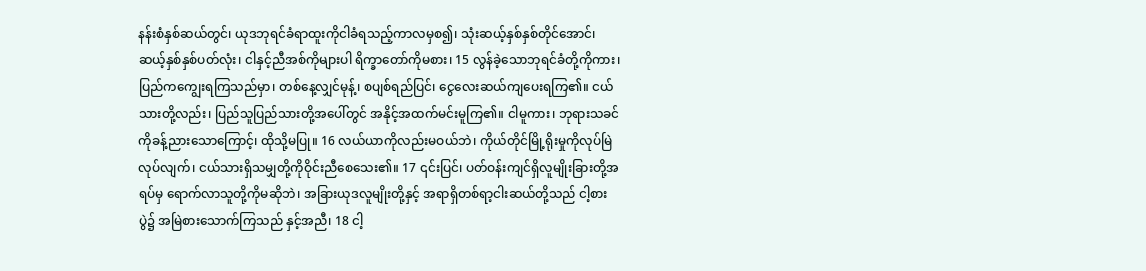နန်းစံနှစ်ဆယ်တွင်၊ ယုဒဘုရင်ခံရာထူးကိုငါခံရသည့်ကာလမှစ၍၊ သုံးဆယ့်နှစ်နှစ်တိုင်အောင်၊ ဆယ့်နှစ်နှစ်ပတ်လုံး၊ ငါနှင့်ညီအစ်ကိုများပါ ရိက္ခာတော်ကိုမစား၊ 15 လွန်ခဲ့သောဘုရင်ခံတို့ကိုကား၊ ပြည်ကကျွေးရကြသည်မှာ၊ တစ်နေ့လျှင်မုန့်၊ စပျစ်ရည်ပြင်၊ ငွေလေးဆယ်ကျပေးရကြ၏။ ငယ်သားတို့လည်း၊ ပြည်သူပြည်သားတို့အပေါ်တွင် အနိုင့်အထက်မင်းမူကြ၏။ ငါမူကား၊ ဘုရားသခင်ကိုခန့်ညားသောကြောင့်၊ ထိုသို့မပြု။ 16 လယ်ယာကိုလည်းမဝယ်ဘဲ၊ ကိုယ်တိုင်မြို့ရိုးမှုကိုလုပ်မြဲလုပ်လျက်၊ ငယ်သားရှိသမျှတို့ကိုဝိုင်းညီစေသေး၏။ 17 ၎င်းပြင်၊ ပတ်ဝန်းကျင်ရှိလူမျိုးခြားတို့အရပ်မှ ရောက်လာသူတို့ကိုမဆိုဘဲ၊ အခြားယုဒလူမျိုးတို့နှင့် အရာရှိတစ်ရာ့ငါးဆယ်တို့သည် ငါ့စားပွဲ၌ အမြဲစားသောက်ကြသည် နှင့်အညီ၊ 18 ငါ့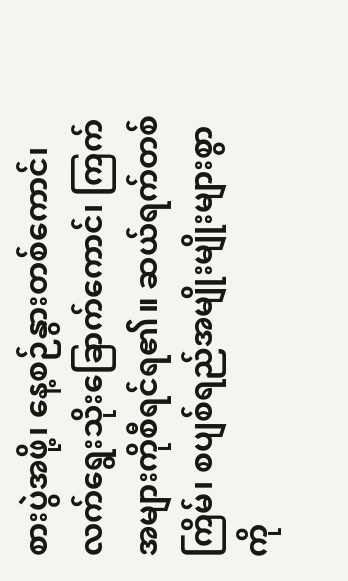စားပွဲအဖို့၊ နေ့စဉ်နွားတစ်ကောင်၊ လက်ရွေးသိုးခြောက်ကောင်၊ ကြက်အများကိုစီရင်ရ၏။ ဆယ်ရက်တစ်ကြိမ်၊ စပျစ်ရည်အမျိုးမျိုးများစွာကို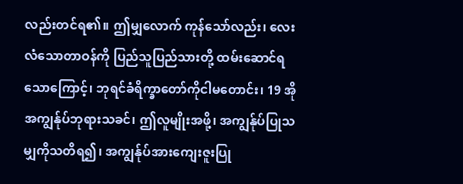လည်းတင်ရ၏။ ဤမျှလောက် ကုန်သော်လည်း၊ လေးလံသောတာဝန်ကို ပြည်သူပြည်သားတို့ ထမ်းဆောင်ရသောကြောင့်၊ ဘုရင်ခံရိက္ခာတော်ကိုငါမတောင်း၊ 19 အိုအကျွန်ုပ်ဘုရားသခင်၊ ဤလူမျိုးအဖို့၊ အကျွန်ုပ်ပြုသမျှကိုသတိရ၍၊ အကျွန်ုပ်အားကျေးဇူးပြု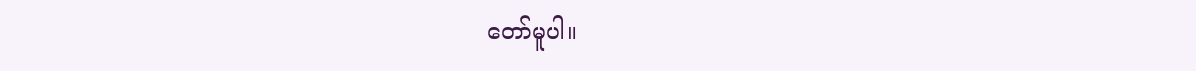တော်မူပါ။